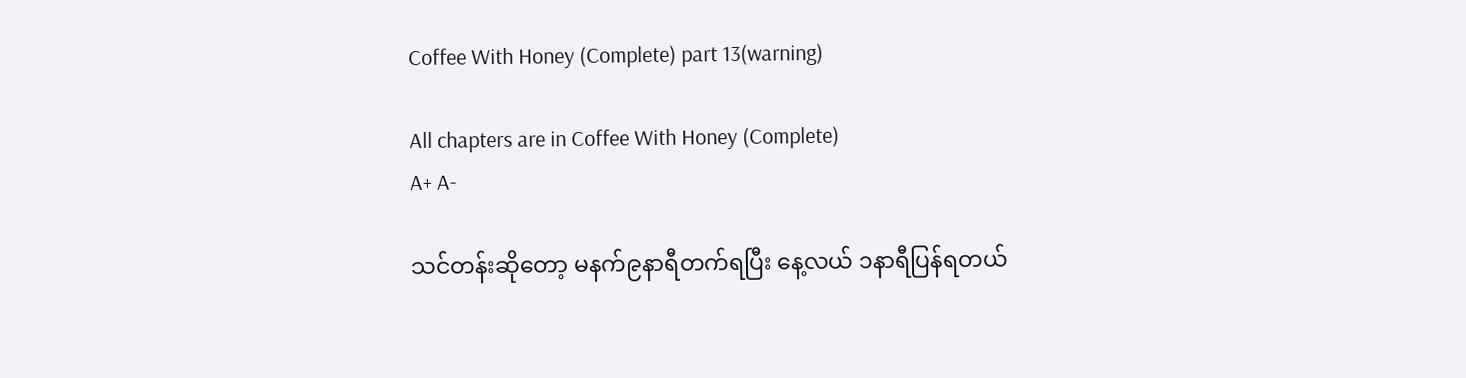Coffee With Honey (Complete) part 13(warning)

All chapters are in Coffee With Honey (Complete)
A+ A-

သင်တန်းဆိုတော့ မနက်၉နာရီတက်‌ရပြီး နေ့လယ် ၁နာရီပြန်ရတယ်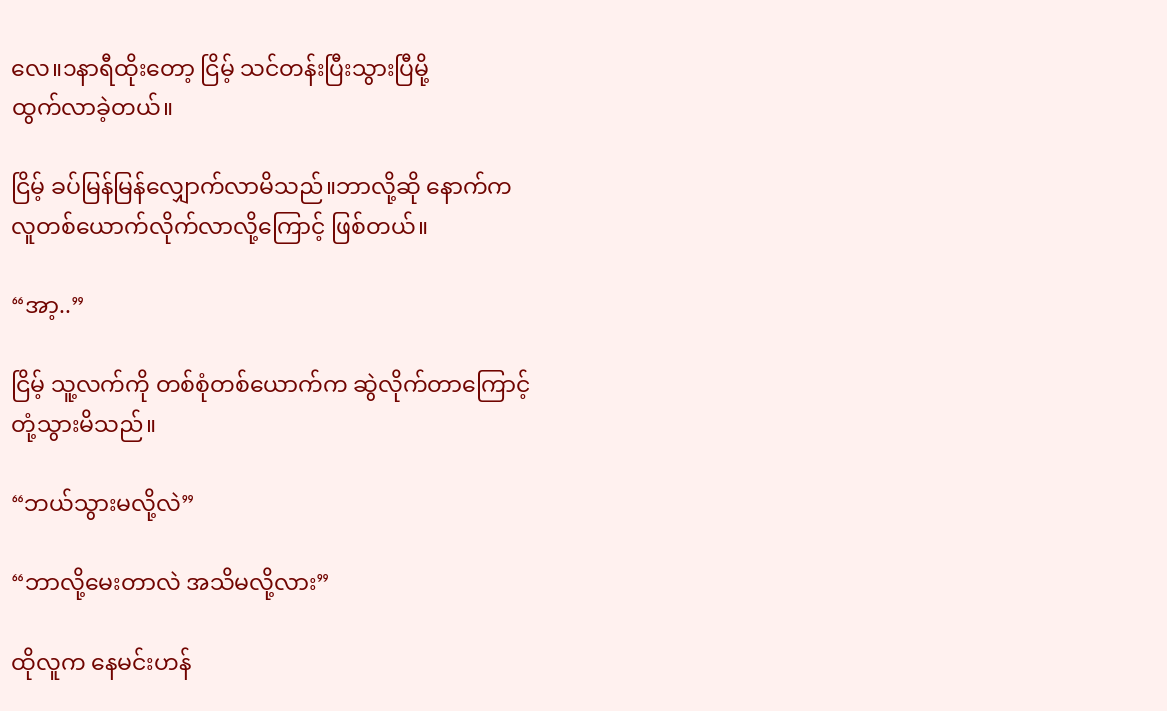လေ။၁နာရီထိုးတော့ ငြိမ့် သင်တန်းပြီးသွားပြီမို့
ထွက်လာခဲ့တယ်။

ငြိမ့် ခပ်မြန်မြန်လျှောက်လာမိသည်။ဘာလို့ဆို နောက်က
လူတစ်ယောက်လိုက်လာလို့ကြောင့် ဖြစ်တယ်။

“အာ့..”

ငြိမ့် သူ့လက်ကို တစ်စုံတစ်ယောက်က ဆွဲလိုက်တာကြောင့်
တုံ့သွားမိသည်။

“ဘယ်သွားမလို့လဲ”

“ဘာလို့မေးတာလဲ အသိမလို့လား”

ထိုလူက နေမင်းဟန်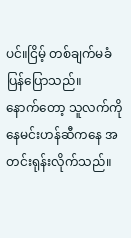ပင်။ငြိမ့် တစ်ချက်မခံ ပြန်ပြောသည်။
နောက်တော့ သူလက်ကို နေမင်းဟန်ဆီကနေ အတင်းရုန်းလိုက်သည်။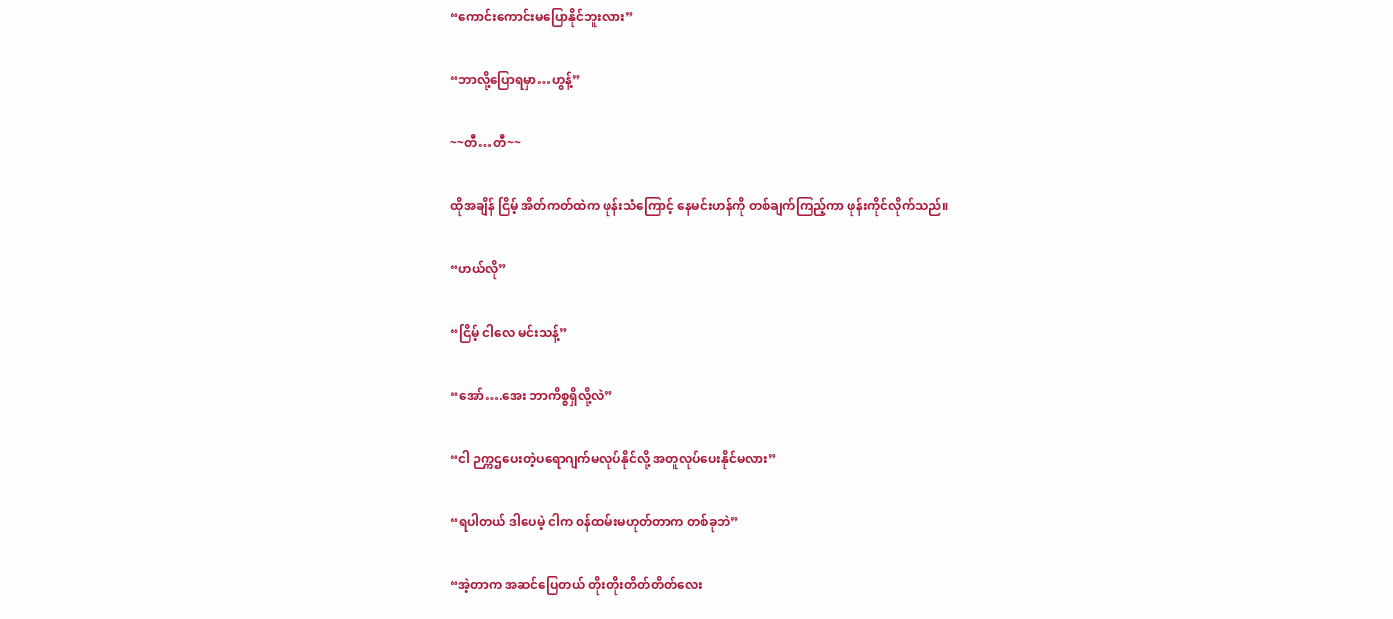“ကောင်းကောင်းမပြောနိုင်ဘူးလား”

“ဘာလို့ပြောရမှာ…ဟွန့်”

~~တီ…တီ~~

ထိုအချိန် ငြိမ့် အိတ်ကတ်ထဲက ဖုန်းသံကြောင့် နေမင်းဟန်ကို တစ်ချက်ကြည့်ကာ ဖုန်းကိုင်လိုက်သည်။

“ဟယ်လို”

“ငြိမ့် ငါလေ မင်းသန့်”

“အော်….အေး ဘာကိစ္စရှိလို့လဲ”

“ငါ ဉက္ကဌပေးတဲ့ပရောဂျက်မလုပ်နိုင်လို့ အတူလုပ်ပေးနိုင်မလား”

“ရပါတယ် ဒါပေမဲ့ ငါက ၀န်ထမ်းမဟုတ်တာက တစ်ခုဘဲ”

“အဲ့တာက အဆင်ပြေတယ် တိုးတိုးတိတ်တိတ်လေး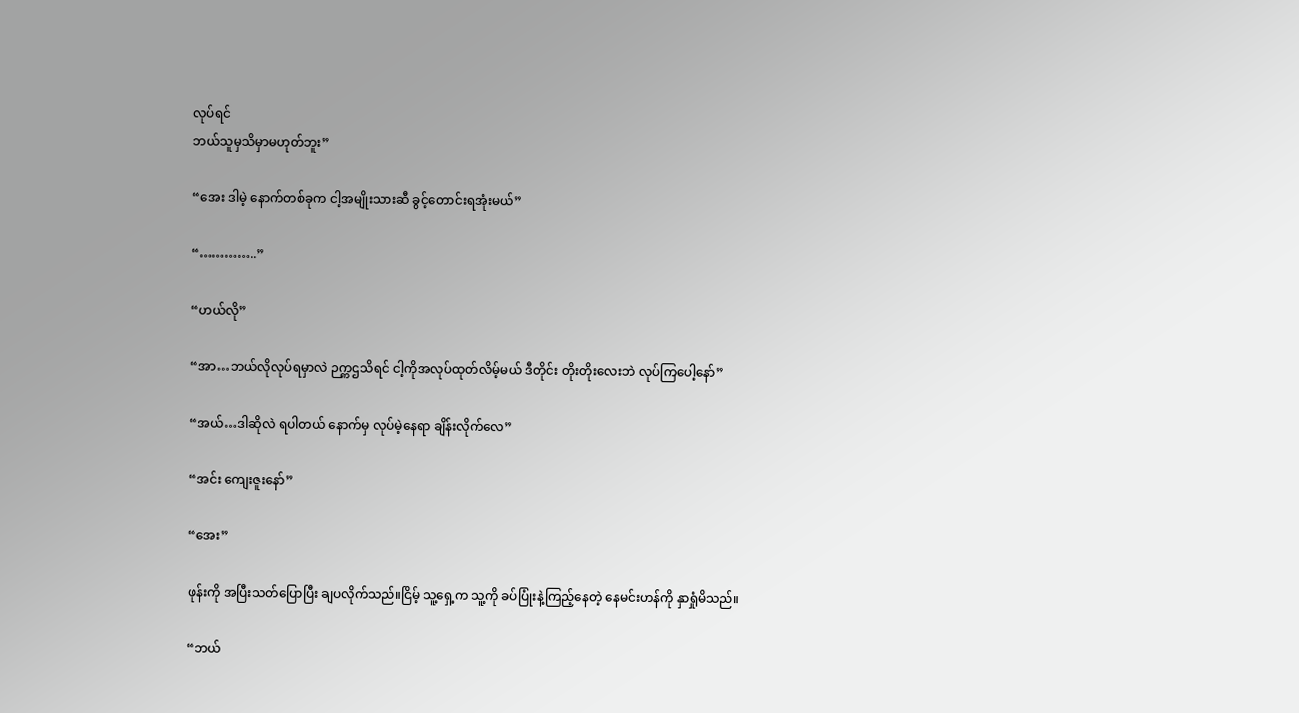လုပ်ရင်
ဘယ်သူမှသိမှာမဟုတ်ဘူး”

“အေး ဒါမဲ့ နောက်တစ်ခုက ငါ့အမျိုးသားဆီ ခွင့်တောင်းရအုံးမယ်”

“…………..”

“ဟယ်လို”

“အာ…ဘယ်လိုလုပ်ရမှာလဲ ဉက္ကဌသိရင် ငါ့ကိုအလုပ်ထုတ်‌လိမ့်မယ် ဒီတိုင်း တိုးတိုးလေးဘဲ လုပ်ကြပေါ့နော်”

“အယ်…ဒါဆိုလဲ ‌ရပါတယ် နောက်မှ လုပ်မဲ့နေရာ ချိန်းလိုက်လေ”

“အင်း ကျေးဇူးနော်”

“အေး”

ဖုန်းကို အပြီးသတ်ပြောပြီး ချပလိုက်သည်။ငြိမ့် သူ့ရှေ့က သူ့ကို ခပ်ပြုံးနဲ့ကြည့်နေတဲ့ နေမင်းဟန်ကို နှာရှုံမိသည်။

“ဘယ်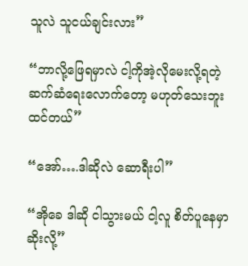သူလဲ သူငယ်ချင်းလား”

“ဘာလို့ဖြေရမှာလဲ ငါ့ကိုအဲ့လိုမေးလို့ရတဲ့ ဆက်ဆံရေးလောက်တော့ မဟုတ်သေးဘူး ထင်တယ်”

“အော်….ဒါဆိုလဲ ဆောရီးပါ”

“အိုခေ ဒါဆို ငါသွားမယ် ငါ့လူ စိတ်ပူနေမှာဆိုးလို့”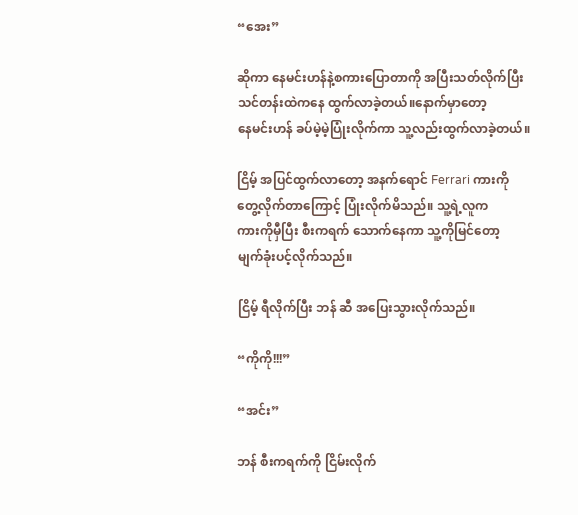“အေး”

ဆိုကာ နေမင်းဟန်နဲ့စကားပြောတာကို အပြီးသတ်လိုက်ပြီး
သင်တန်းထဲကနေ ထွက်လာခဲ့တယ်။နောက်မှာတော့
နေမင်းဟန် ခပ်မဲ့မဲ့ပြုံးလိုက်ကာ သူ့လည်းထွက်လာခဲ့တယ်။

ငြိမ့် အပြင်ထွက်လာတော့ အနက်ရောင် Ferrari ကားကို
တွေ့လိုက်တာကြောင့် ပြုံးလိုက်မိသည်။ သူ့ရဲ့လူက
ကားကိုမှီပြီး စီးကရက် သောက်‌နေကာ သူ့ကိုမြင်တော့
မျက်ခုံးပင့်လိုက်သည်။

ငြိမ့် ရီလိုက်ပြီး ဘန် ဆီ အပြေးသွားလိုက်သည်။

“ကိုကို!!!”

“အင်း”

ဘန် စီးကရက်ကို ငြိမ်းလိုက်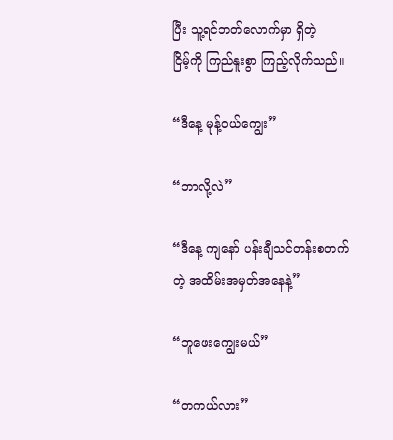ပြီး သူ့ရင်ဘတ်လောက်မှာ ရှိတဲ့
ငြိမ့်ကို ကြည်နူးစွာ ကြည့်လိုက်သည်။

“ဒီနေ့ မုန့်၀ယ်ကျွေး”

“ဘာလို့လဲ”

“ဒီနေ့ ကျနော် ပန်းချီသင်တန်းစတက်တဲ့ အထိမ်းအမှတ်အနေနဲ့”

“ဘူဖေးကျွေးမယ်”

“တကယ်လား”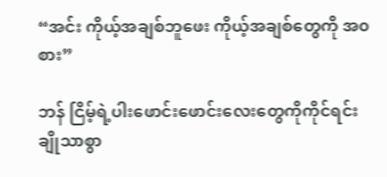“အင်း ကိုယ့်အချစ်ဘူဖေး ကိုယ့်အချစ်တွေကို အ၀စား”

ဘန် ငြိမ့်ရဲ့ပါးဖောင်းဖောင်းလေးတွေကိုကိုင်ရင်း
ချိုသာစွာ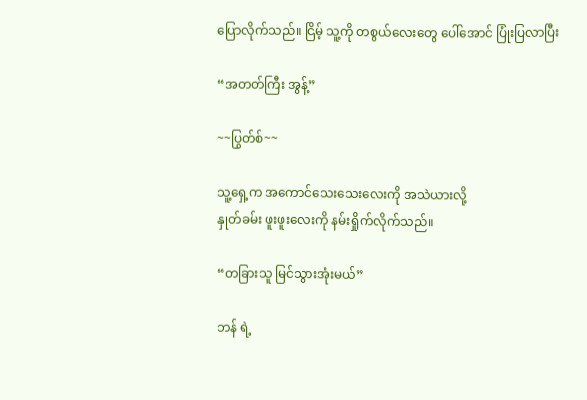ပြောလိုက်သည်။ ငြိမ့် သူ့ကို တစွယ်လေးတွေ ပေါ်အောင် ပြုံးပြလာပြီး

“အတတ်ကြီး အွန့်”

~~ပြွတ်စ်~~

သူ့ရှေ့က အကောင်သေးသေးလေးကို အသဲယားလို့
နှုတ်ခမ်း ဖူးဖူးလေးကို နမ်းရှိုက်လိုက်သည်။

“တခြားသူ မြင်သွားအုံးမယ်”

ဘန် ရဲ့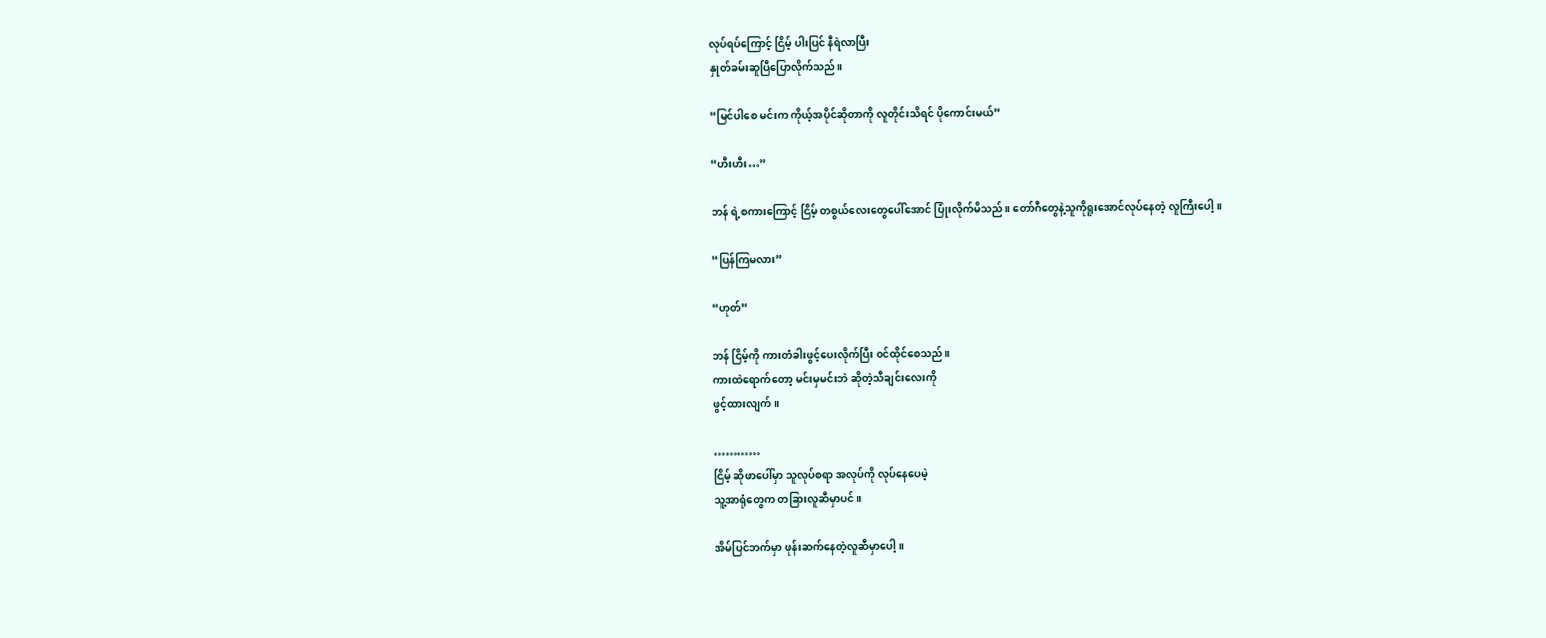လုပ်ရပ်ကြောင့် ငြိမ့် ပါးပြင် နီရဲလာပြီး
နှုတ်ခမ်းဆူပြီပြောလိုက်သည်။

“မြင်ပါစေ မင်းက ကိုယ့်အပိုင်ဆိုတာကို လူတိုင်းသိရင် ပိုကောင်းမယ်”

“ဟီးဟီး…”

ဘန် ရဲ့စကားကြောင့် ငြိမ့် တစွယ်လေးတွေပေါ်အောင် ပြုံးလိုက်မိသည်။ တော်ဂီတွေနဲ့သူကိုရူးအောင်လုပ်နေတဲ့ လူကြီးပေါ့။

“ပြန်ကြမလား”

“ဟုတ်”

ဘန် ငြိမ့်ကို ကားတံခါးဖွင့်‌ပေးလိုက်ပြီး ၀င်ထိုင်စေသည်။
ကားထဲရောက်တော့ မင်းမှမင်းဘဲ ဆိုတဲ့သီချင်းလေးကို
ဖွင့်ထားလျက်။

…………
ငြိမ့် ဆိုဖာပေါ်မှာ သူလုပ်စရာ အလုပ်ကို လုပ်နေပေမဲ့
သူ့အာရုံတွေက တခြားလူဆီမှာပင်။

အိမ်ပြင်ဘက်မှာ ဖုန်းဆက်နေတဲ့လူဆီမှာပေါ့။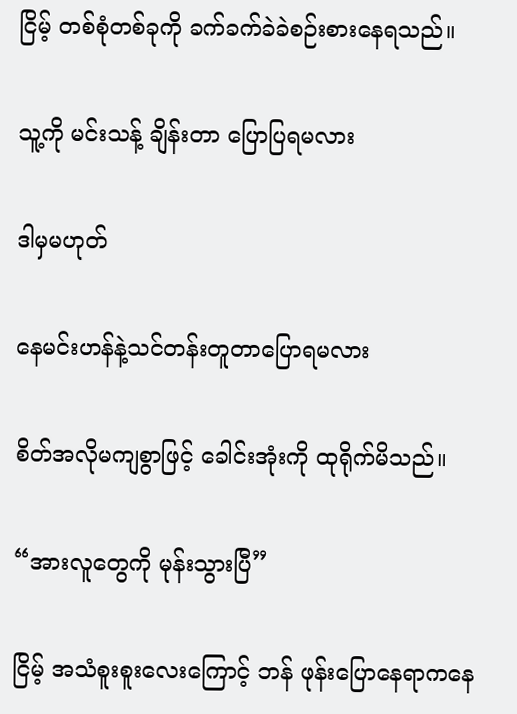ငြိမ့် တစ်စုံတစ်ခုကို ခက်ခက်ခဲခဲစဉ်းစားနေရသည်။

သူ့ကို မင်းသန့် ချိန်းတာ ပြောပြရမလား

ဒါမှမဟုတ်

နေမင်းဟန်နဲ့သင်တန်းတူတာပြောရမလား

စိတ်အလိုမကျစွာဖြင့် ခေါင်းအုံးကို ထုရိုက်မိသည်။

“အားလူတွေကို မုန်းသွားပြီ”

ငြိမ့် အသံစူးစူးလေးကြောင့် ဘန် ဖုန်းပြောနေရာကနေ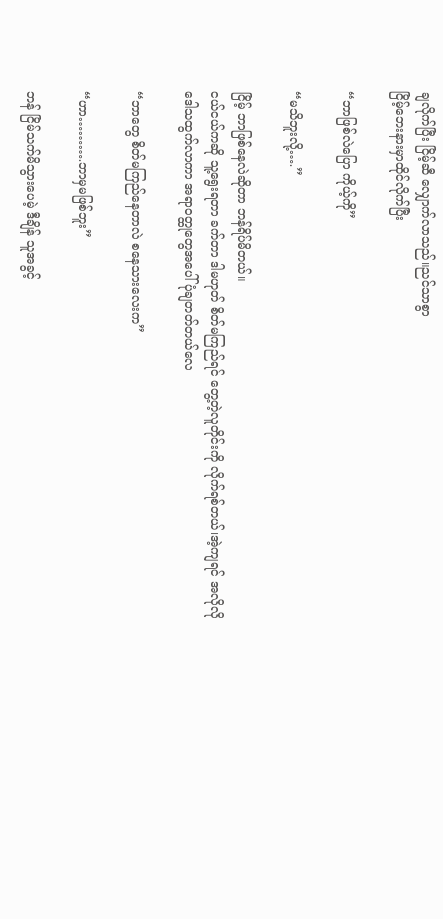ချလိုက်ပြီး ငြိမ့်ဆီ လျှောက်လာသည်။ညင်သာစွာ
ငြိမ့်ဘေးနားမှာထိုင်လိုက်ပြီး

“ဘာဖြစ်လဲပြော ကိုယ့်ကို”

“မသိဘူးလို့….”

ငြိမ့် ဘာဖြစ်နေလဲဆိုတာ ဘန်ရိပ်မိတယ်။
ငယ်ငယ်ကဆို သူ့ရွေးရတာ ခက်တာ ဒါမဟုတ် စိတ်မကြည်ရင် တွေ့တဲ့လူတိုင်းကို လိုက်ရစ်တယ်၊အဲ့ကျရင် အလိုလို
ဒေါသထွက်လာကာ အရာ၀တ္ထုတွေအပေါ် ပုံချတတ်တယ်လေ

“ဘာတွေ စိတ်မကြည်နေတာလဲ စနေသားလေးက”

“ဟာ……….ဘာမှမဖြစ်ဘူး”

ဘန် ငြိမ်သက်မိသွားပေမဲ့ ဒီချိန် သူအခွင့်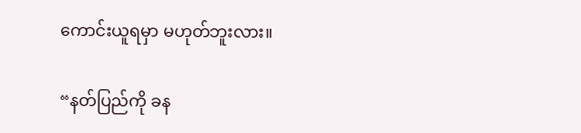ကောင်းယူရမှာ မဟုတ်ဘူးလား။

“နတ်ပြည်ကို ခန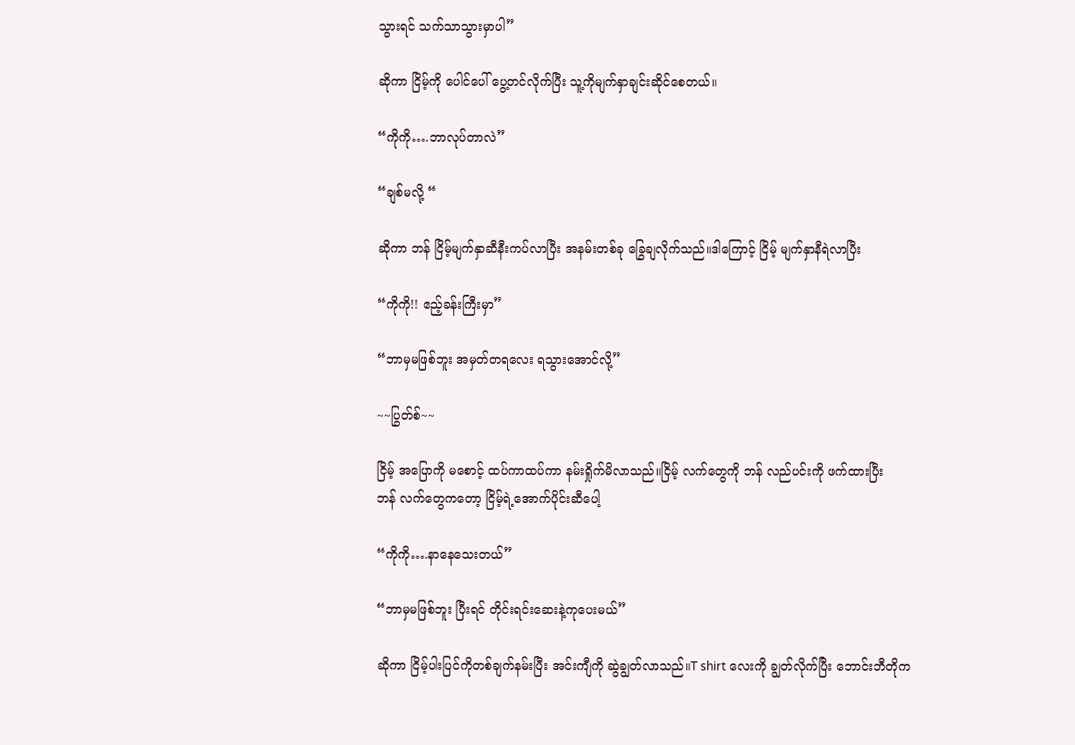သွားရင် သက်သာသွားမှာပါ”

ဆိုကာ ငြိမ့်ကို ပေါင်ပေါ် ပွေ့တင်လိုက်ပြီး သူ့ကိုမျက်နှာချင်းဆိုင်စေတယ်။

“ကိုကို….ဘာလုပ်တာလဲ”

“ချစ်မလို့ “

ဆိုကာ ဘန် ငြိမ့်မျက်နှာဆီနီးကပ်လာပြီး အနမ်းတစ်ခု ခြွေချလိုက်သည်။ဒါကြောင့် ငြိမ့် မျက်နှာနီရဲလာပြီး

“ကိုကို!! ဧည့်ခန်းကြီးမှာ”

“ဘာမှမဖြစ်ဘူး အမှတ်တရလေး ရသွားအောင်လို့”

~~ပြွတ်စ်~~

ငြိမ့် အပြောကို မစောင့် ထပ်ကာထပ်ကာ နမ်းရှိုက်မိလာသည်။ငြိမ့် လက်တွေကို ဘန် လည်ပင်းကို ဖက်ထားပြီး
ဘန် လက်တွေကတော့ ငြိမ့်ရဲ့အောက်ပိုင်းဆီပေါ့

“ကိုကို….နာနေသေးတယ်”

“ဘာမှမဖြစ်ဘူး ပြီးရင် တိုင်းရင်းဆေးနဲ့ကုပေးမယ်”

ဆိုကာ ငြိမ့်ပါးပြင်ကိုတစ်ချက်နမ်းပြီး အင်းကျီကို ဆွဲချွတ်လာသည်။T shirt လေးကို ချွတ်လိုက်ပြီး ဘောင်းဘီတိုက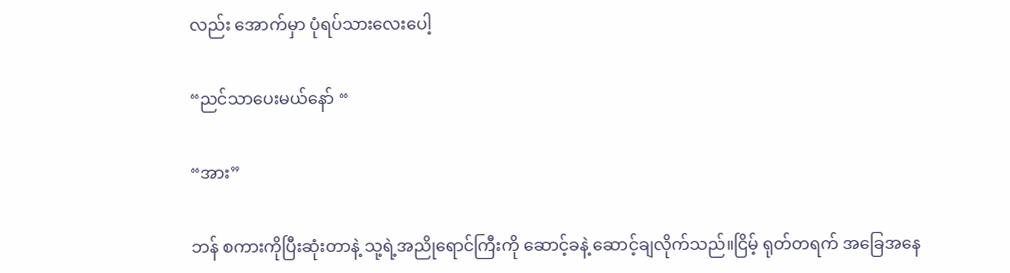လည်း အောက်မှာ ပုံရပ်သားလေးပေါ့

“ညင်သာပေးမယ်နော် “

“အား”

ဘန် စကားကိုပြီးဆုံးတာနဲ့ သု့ရဲ့အညိုရောင်ကြီးကို ဆောင့်ခနဲ့ ဆောင့်ချလိုက်သည်။ငြိမ့် ရုတ်တရက် အခြေအနေ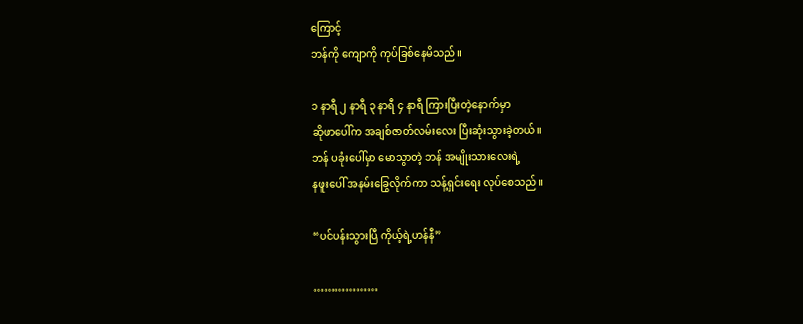ကြောင့်
ဘန်ကို ကျောကို ကုပ်ခြစ်နေမိသည်။

၁ နာရီ ၂ နာရီ ၃ နာရီ ၄ နာရီ ကြားပြီးတဲ့နောက်မှာ
ဆိုဖာပေါ်က အချစ်ဇာတ်လမ်းလေး ပြီးဆုံးသွားခဲ့တယ်။
ဘန် ပခုံးပေါ်မှာ မော‌သွာတဲ့ ဘန် အမျိုးသားလေးရဲ့
နဖူးပေါ် အနမ်းခြွေလိုက်ကာ သန့်ရှင်းရေး လုပ်စေသည်။

“ပင်ပန်းသွားပြီ ကိုယ့်ရဲ့ဟန်နီ”

………………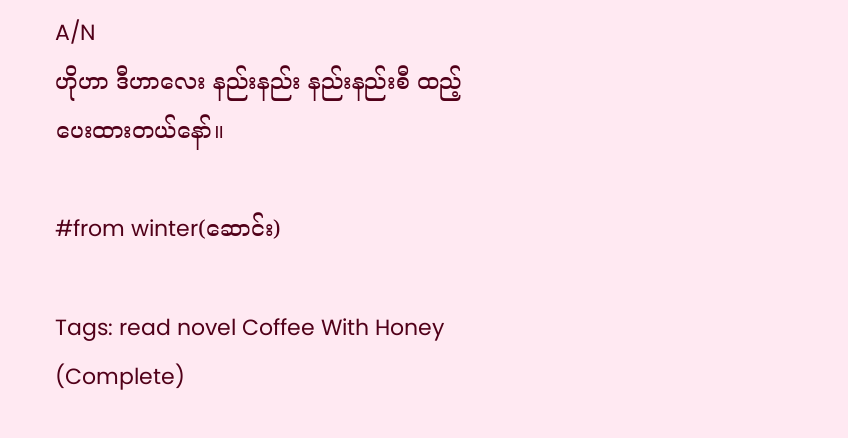A/N
ဟိုဟာ ဒီဟာလေး နည်းနည်း နည်းနည်းစီ ထည့်ပေးထားတယ်နော်။

#from winter(ဆောင်း)

Tags: read novel Coffee With Honey (Complete)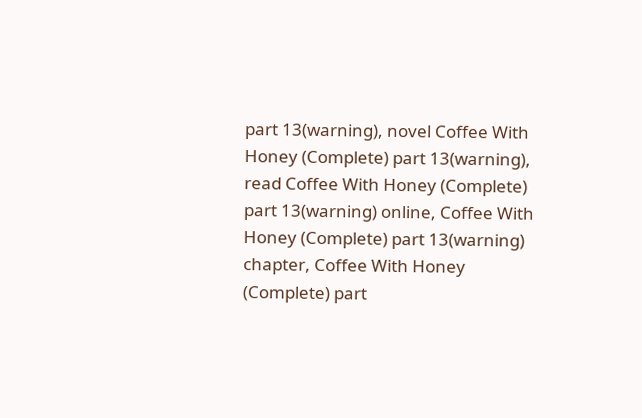part 13(warning), novel Coffee With Honey (Complete) part 13(warning), read Coffee With Honey (Complete) part 13(warning) online, Coffee With Honey (Complete) part 13(warning) chapter, Coffee With Honey (Complete) part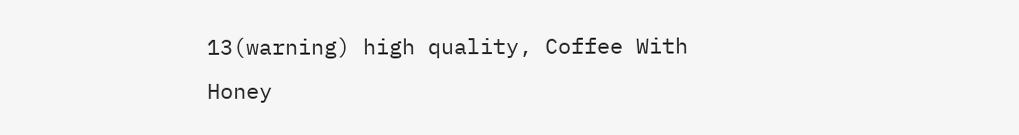13(warning) high quality, Coffee With Honey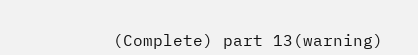(Complete) part 13(warning)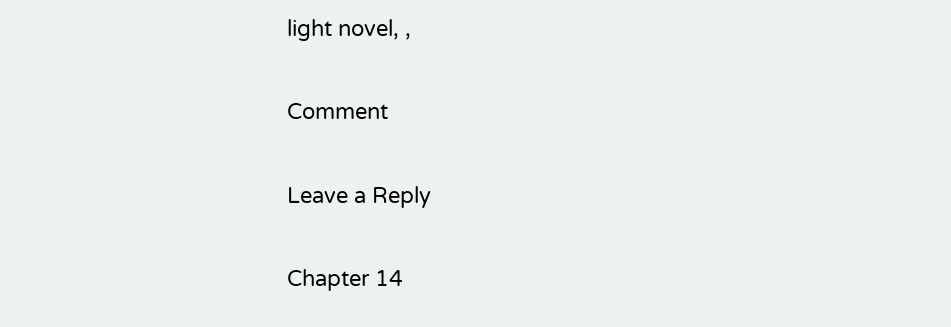light novel, ,

Comment

Leave a Reply

Chapter 14